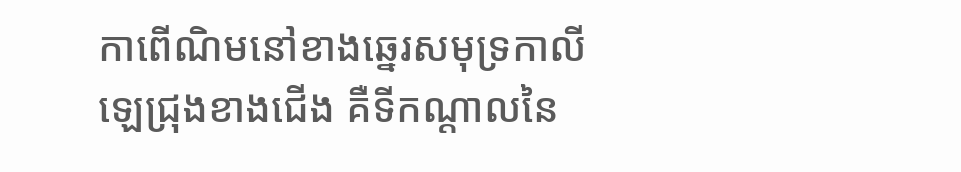កាពើណិមនៅខាងឆ្នេរសមុទ្រកាលីឡេជ្រុងខាងជើង គឺទីកណ្ដាលនៃ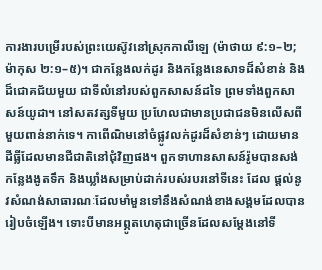ការងារបម្រើរបស់ព្រះយេស៊ូវនៅស្រុកកាលីឡេ (ម៉ាថាយ ៩:១–២; ម៉ាកុស ២:១–៥)។ ជាកន្លែងលក់ដូរ និងកន្លែងនេសាទដ៏សំខាន់ និងដ៏ជោគជ័យមួយ ជាទីលំនៅរបស់ពួកសាសន៍ដទៃ ព្រមទាំងពួកសាសន៍យូដា។ នៅសតវត្សទីមួយ ប្រហែលជាមានប្រជាជនមិនលើសពីមួយពាន់នាក់ទេ។ កាពើណិមនៅចំផ្លូវលក់ដូរដ៏សំខាន់ៗ ដោយមានដីធ្លីដែលមានជីជាតិនៅជុំវិញផង។ ពួកទាហានសាសន៍រ៉ូមបានសង់កន្លែងងូតទឹក និងឃ្លាំងសម្រាប់ដាក់របស់របរនៅទីនេះ ដែល ផ្ដល់នូវសំណង់សាធារណៈដែលមាំមួនទៅនឹងសំណង់ខាងសង្គមដែលបានរៀបចំឡើង។ ទោះបីមានអព្ភូតហេតុជាច្រើនដែលសម្ដែងនៅទី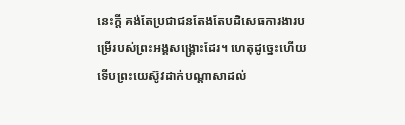នេះក្ដី គង់តែប្រជាជនតែងតែបដិសេធការងារបម្រើរបស់ព្រះអង្គសង្គ្រោះដែរ។ ហេតុដូច្នេះហើយ ទើបព្រះយេស៊ូវដាក់បណ្ដាសាដល់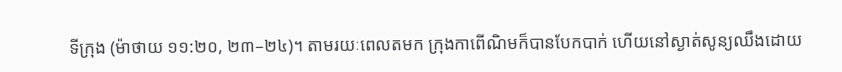ទីក្រុង (ម៉ាថាយ ១១:២០, ២៣–២៤)។ តាមរយៈពេលតមក ក្រុងកាពើណិមក៏បានបែកបាក់ ហើយនៅស្ងាត់សូន្យឈឹងដោយ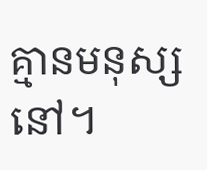គ្មានមនុស្សនៅ។